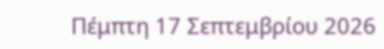Πέμπτη 17 Σεπτεμβρίου 2026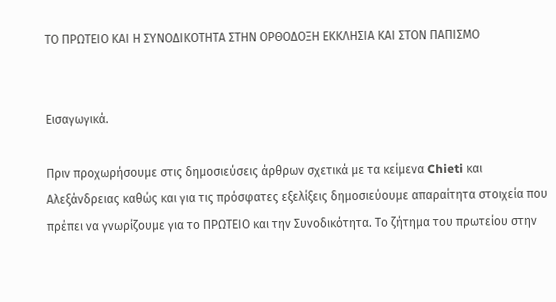ΤΟ ΠΡΩΤΕΙΟ ΚΑΙ Η ΣΥΝΟΔΙΚΟΤΗΤΑ ΣΤΗΝ ΟΡΘΟΔΟΞΗ ΕΚΚΛΗΣΙΑ ΚΑΙ ΣΤΟΝ ΠΑΠΙΣΜΟ


Εισαγωγικά.

Πριν προχωρήσουμε στις δημοσιεύσεις άρθρων σχετικά με τα κείμενα Chieti και Αλεξάνδρειας καθώς και για τις πρόσφατες εξελίξεις δημοσιεύουμε απαραίτητα στοιχεία που πρέπει να γνωρίζουμε για το ΠΡΩΤΕΙΟ και την Συνοδικότητα. Το ζήτημα του πρωτείου στην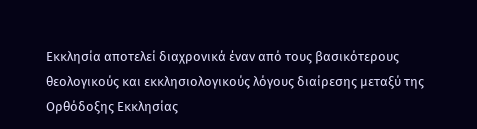Εκκλησία αποτελεί διαχρονικά έναν από τους βασικότερους θεολογικούς και εκκλησιολογικούς λόγους διαίρεσης μεταξύ της Ορθόδοξης Εκκλησίας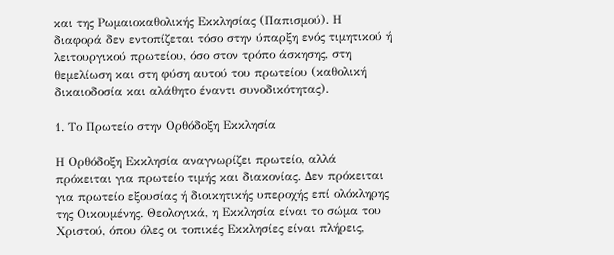και της Ρωμαιοκαθολικής Εκκλησίας (Παπισμού). Η διαφορά δεν εντοπίζεται τόσο στην ύπαρξη ενός τιμητικού ή λειτουργικού πρωτείου, όσο στον τρόπο άσκησης, στη θεμελίωση και στη φύση αυτού του πρωτείου (καθολική δικαιοδοσία και αλάθητο έναντι συνοδικότητας).

1. Το Πρωτείο στην Ορθόδοξη Εκκλησία

Η Ορθόδοξη Εκκλησία αναγνωρίζει πρωτείο, αλλά πρόκειται για πρωτείο τιμής και διακονίας. Δεν πρόκειται για πρωτείο εξουσίας ή διοικητικής υπεροχής επί ολόκληρης της Οικουμένης. Θεολογικά, η Εκκλησία είναι το σώμα του Χριστού, όπου όλες οι τοπικές Εκκλησίες είναι πλήρεις,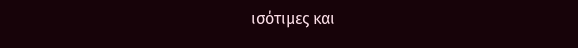ισότιμες και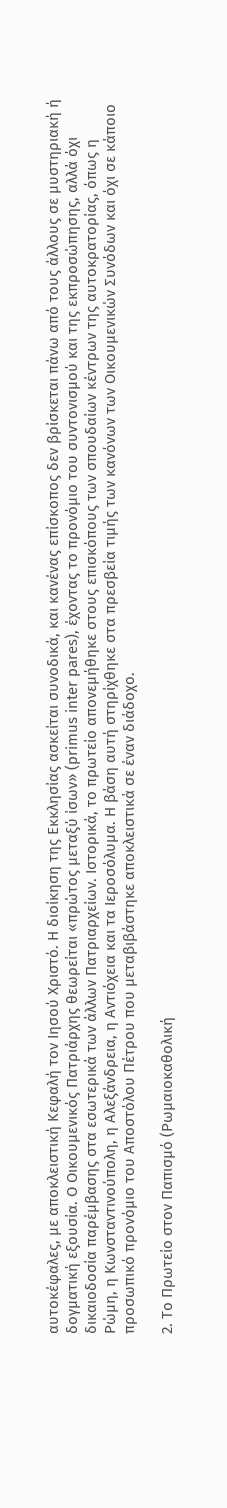αυτοκέφαλες, με αποκλειστική Κεφαλή τον Ιησού Χριστό. Η διοίκηση της Εκκλησίας ασκείται συνοδικά, και κανένας επίσκοπος δεν βρίσκεται πάνω από τους άλλους σε μυστηριακή ή δογματική εξουσία. Ο Οικουμενικός Πατριάρχης θεωρείται «πρώτος μεταξύ ίσων» (primus inter pares), έχοντας το προνόμιο του συντονισμού και της εκπροσώπησης, αλλά όχι δικαιοδοσία παρέμβασης στα εσωτερικά των άλλων Πατριαρχείων. Ιστορικά, το πρωτείο απονεμήθηκε στους επισκόπους των σπουδαίων κέντρων της αυτοκρατορίας, όπως η Ρώμη, η Κωνσταντινούπολη, η Αλεξάνδρεια, η Αντιόχεια και τα Ιεροσόλυμα. Η βάση αυτή στηρίχθηκε στα πρεσβεία τιμής των κανόνων των Οικουμενικών Συνόδων και όχι σε κάποιο προσωπικό προνόμιο του Αποστόλου Πέτρου που μεταβιβάστηκε αποκλειστικά σε έναν διάδοχο.

2. Το Πρωτείο στον Παπισμό (Ρωμαιοκαθολική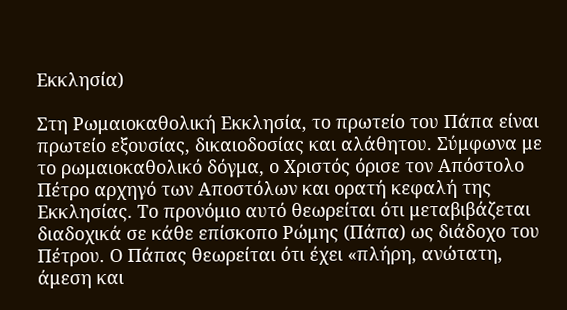Εκκλησία)

Στη Ρωμαιοκαθολική Εκκλησία, το πρωτείο του Πάπα είναι πρωτείο εξουσίας, δικαιοδοσίας και αλάθητου. Σύμφωνα με το ρωμαιοκαθολικό δόγμα, ο Χριστός όρισε τον Απόστολο Πέτρο αρχηγό των Αποστόλων και ορατή κεφαλή της Εκκλησίας. Το προνόμιο αυτό θεωρείται ότι μεταβιβάζεται διαδοχικά σε κάθε επίσκοπο Ρώμης (Πάπα) ως διάδοχο του Πέτρου. Ο Πάπας θεωρείται ότι έχει «πλήρη, ανώτατη, άμεση και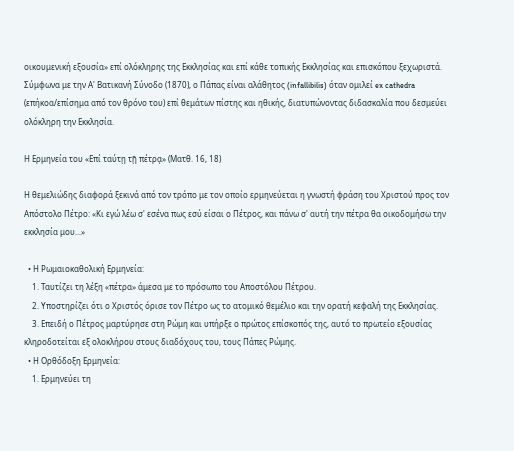οικουμενική εξουσία» επί ολόκληρης της Εκκλησίας και επί κάθε τοπικής Εκκλησίας και επισκόπου ξεχωριστά. Σύμφωνα με την Α' Βατικανή Σύνοδο (1870), ο Πάπας είναι αλάθητος (infallibilis) όταν ομιλεί ex cathedra (επήκοα/επίσημα από τον θρόνο του) επί θεμάτων πίστης και ηθικής, διατυπώνοντας διδασκαλία που δεσμεύει ολόκληρη την Εκκλησία.

Η Ερμηνεία του «Επί ταύτῃ τῇ πέτρᾳ» (Ματθ. 16, 18)

Η θεμελιώδης διαφορά ξεκινά από τον τρόπο με τον οποίο ερμηνεύεται η γνωστή φράση του Χριστού προς τον Απόστολο Πέτρο: «Κι εγώ λέω σ' εσένα πως εσύ είσαι ο Πέτρος, και πάνω σ' αυτή την πέτρα θα οικοδομήσω την εκκλησία μου...»

  • Η Ρωμαιοκαθολική Ερμηνεία:
    1. Ταυτίζει τη λέξη «πέτρα» άμεσα με το πρόσωπο του Αποστόλου Πέτρου.
    2. Υποστηρίζει ότι ο Χριστός όρισε τον Πέτρο ως το ατομικό θεμέλιο και την ορατή κεφαλή της Εκκλησίας.
    3. Επειδή ο Πέτρος μαρτύρησε στη Ρώμη και υπήρξε ο πρώτος επίσκοπός της, αυτό το πρωτείο εξουσίας κληροδοτείται εξ ολοκλήρου στους διαδόχους του, τους Πάπες Ρώμης.
  • Η Ορθόδοξη Ερμηνεία:
    1. Ερμηνεύει τη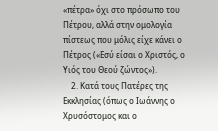«πέτρα» όχι στο πρόσωπο του Πέτρου, αλλά στην ομολογία πίστεως που μόλις είχε κάνει ο Πέτρος («Εσύ είσαι ο Χριστός, ο Υιός του Θεού ζώντος»).
    2. Κατά τους Πατέρες της Εκκλησίας (όπως ο Ιωάννης ο Χρυσόστομος και ο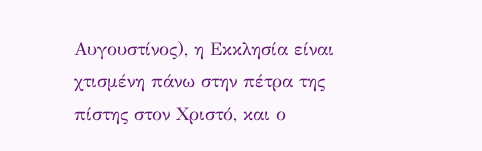Αυγουστίνος), η Εκκλησία είναι χτισμένη πάνω στην πέτρα της πίστης στον Χριστό, και ο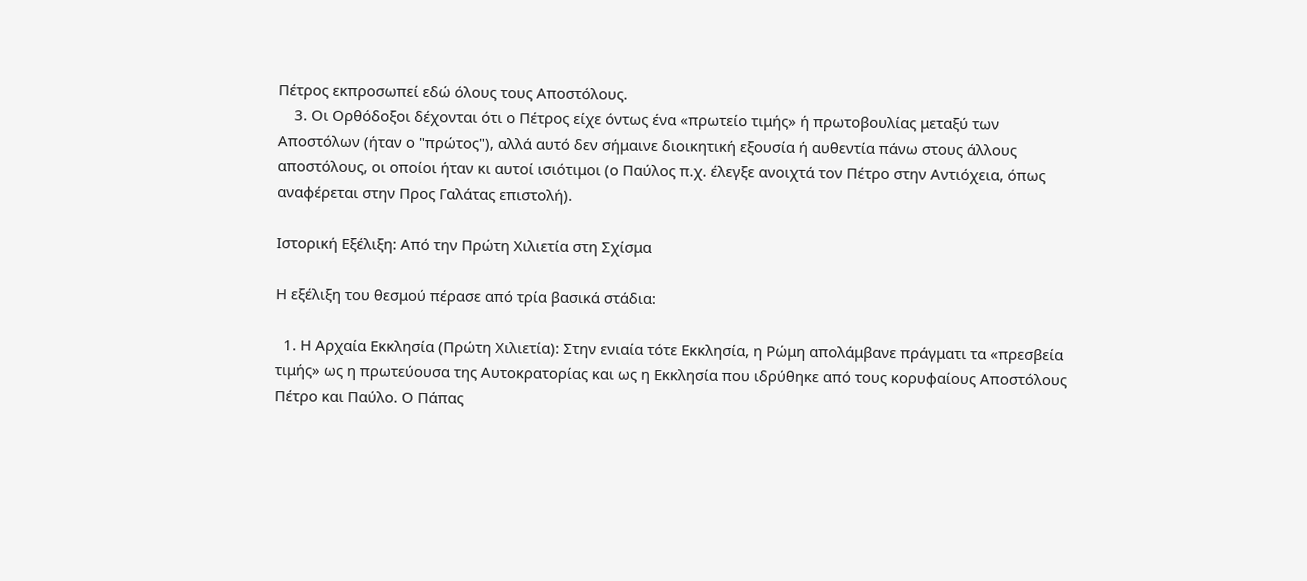Πέτρος εκπροσωπεί εδώ όλους τους Αποστόλους.
    3. Οι Ορθόδοξοι δέχονται ότι ο Πέτρος είχε όντως ένα «πρωτείο τιμής» ή πρωτοβουλίας μεταξύ των Αποστόλων (ήταν ο "πρώτος"), αλλά αυτό δεν σήμαινε διοικητική εξουσία ή αυθεντία πάνω στους άλλους αποστόλους, οι οποίοι ήταν κι αυτοί ισιότιμοι (ο Παύλος π.χ. έλεγξε ανοιχτά τον Πέτρο στην Αντιόχεια, όπως αναφέρεται στην Προς Γαλάτας επιστολή).

Ιστορική Εξέλιξη: Από την Πρώτη Χιλιετία στη Σχίσμα

Η εξέλιξη του θεσμού πέρασε από τρία βασικά στάδια:

  1. Η Αρχαία Εκκλησία (Πρώτη Χιλιετία): Στην ενιαία τότε Εκκλησία, η Ρώμη απολάμβανε πράγματι τα «πρεσβεία τιμής» ως η πρωτεύουσα της Αυτοκρατορίας και ως η Εκκλησία που ιδρύθηκε από τους κορυφαίους Αποστόλους Πέτρο και Παύλο. Ο Πάπας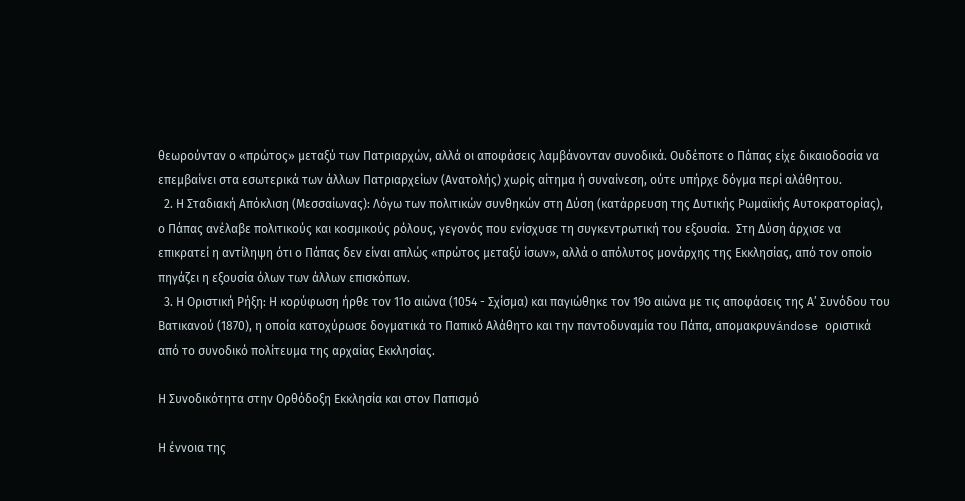θεωρούνταν ο «πρώτος» μεταξύ των Πατριαρχών, αλλά οι αποφάσεις λαμβάνονταν συνοδικά. Ουδέποτε ο Πάπας είχε δικαιοδοσία να επεμβαίνει στα εσωτερικά των άλλων Πατριαρχείων (Ανατολής) χωρίς αίτημα ή συναίνεση, ούτε υπήρχε δόγμα περί αλάθητου.
  2. Η Σταδιακή Απόκλιση (Μεσσαίωνας): Λόγω των πολιτικών συνθηκών στη Δύση (κατάρρευση της Δυτικής Ρωμαϊκής Αυτοκρατορίας), ο Πάπας ανέλαβε πολιτικούς και κοσμικούς ρόλους, γεγονός που ενίσχυσε τη συγκεντρωτική του εξουσία.  Στη Δύση άρχισε να επικρατεί η αντίληψη ότι ο Πάπας δεν είναι απλώς «πρώτος μεταξύ ίσων», αλλά ο απόλυτος μονάρχης της Εκκλησίας, από τον οποίο πηγάζει η εξουσία όλων των άλλων επισκόπων.
  3. Η Οριστική Ρήξη: Η κορύφωση ήρθε τον 11ο αιώνα (1054 - Σχίσμα) και παγιώθηκε τον 19ο αιώνα με τις αποφάσεις της Α’ Συνόδου του Βατικανού (1870), η οποία κατοχύρωσε δογματικά το Παπικό Αλάθητο και την παντοδυναμία του Πάπα, απομακρυνándose οριστικά από το συνοδικό πολίτευμα της αρχαίας Εκκλησίας.

Η Συνοδικότητα στην Ορθόδοξη Εκκλησία και στον Παπισμό

Η έννοια της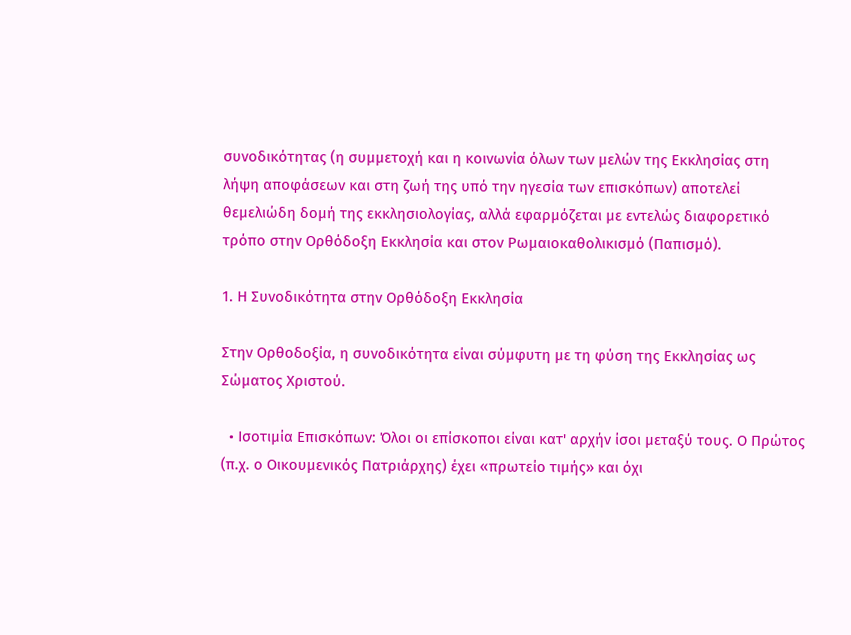συνοδικότητας (η συμμετοχή και η κοινωνία όλων των μελών της Εκκλησίας στη λήψη αποφάσεων και στη ζωή της υπό την ηγεσία των επισκόπων) αποτελεί θεμελιώδη δομή της εκκλησιολογίας, αλλά εφαρμόζεται με εντελώς διαφορετικό τρόπο στην Ορθόδοξη Εκκλησία και στον Ρωμαιοκαθολικισμό (Παπισμό).

1. Η Συνοδικότητα στην Ορθόδοξη Εκκλησία

Στην Ορθοδοξία, η συνοδικότητα είναι σύμφυτη με τη φύση της Εκκλησίας ως Σώματος Χριστού.

  • Ισοτιμία Επισκόπων: Όλοι οι επίσκοποι είναι κατ' αρχήν ίσοι μεταξύ τους. Ο Πρώτος (π.χ. ο Οικουμενικός Πατριάρχης) έχει «πρωτείο τιμής» και όχι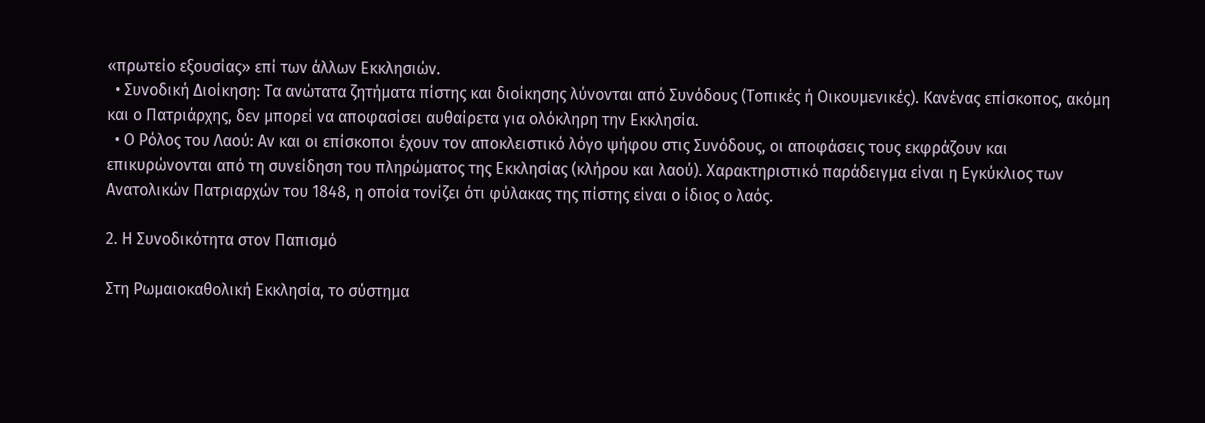«πρωτείο εξουσίας» επί των άλλων Εκκλησιών.
  • Συνοδική Διοίκηση: Τα ανώτατα ζητήματα πίστης και διοίκησης λύνονται από Συνόδους (Τοπικές ή Οικουμενικές). Κανένας επίσκοπος, ακόμη και ο Πατριάρχης, δεν μπορεί να αποφασίσει αυθαίρετα για ολόκληρη την Εκκλησία.
  • Ο Ρόλος του Λαού: Αν και οι επίσκοποι έχουν τον αποκλειστικό λόγο ψήφου στις Συνόδους, οι αποφάσεις τους εκφράζουν και επικυρώνονται από τη συνείδηση του πληρώματος της Εκκλησίας (κλήρου και λαού). Χαρακτηριστικό παράδειγμα είναι η Εγκύκλιος των Ανατολικών Πατριαρχών του 1848, η οποία τονίζει ότι φύλακας της πίστης είναι ο ίδιος ο λαός.

2. Η Συνοδικότητα στον Παπισμό

Στη Ρωμαιοκαθολική Εκκλησία, το σύστημα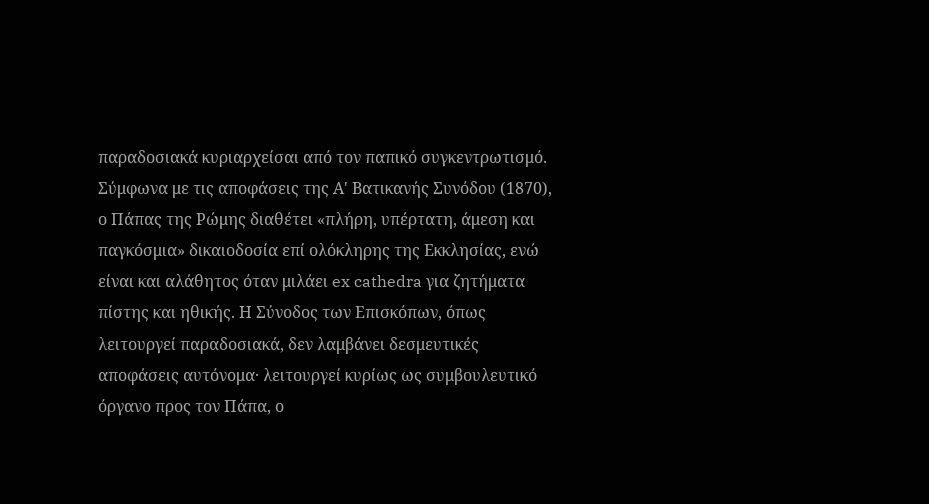παραδοσιακά κυριαρχείσαι από τον παπικό συγκεντρωτισμό. Σύμφωνα με τις αποφάσεις της Α' Βατικανής Συνόδου (1870), ο Πάπας της Ρώμης διαθέτει «πλήρη, υπέρτατη, άμεση και παγκόσμια» δικαιοδοσία επί ολόκληρης της Εκκλησίας, ενώ είναι και αλάθητος όταν μιλάει ex cathedra για ζητήματα πίστης και ηθικής. Η Σύνοδος των Επισκόπων, όπως λειτουργεί παραδοσιακά, δεν λαμβάνει δεσμευτικές αποφάσεις αυτόνομα· λειτουργεί κυρίως ως συμβουλευτικό όργανο προς τον Πάπα, ο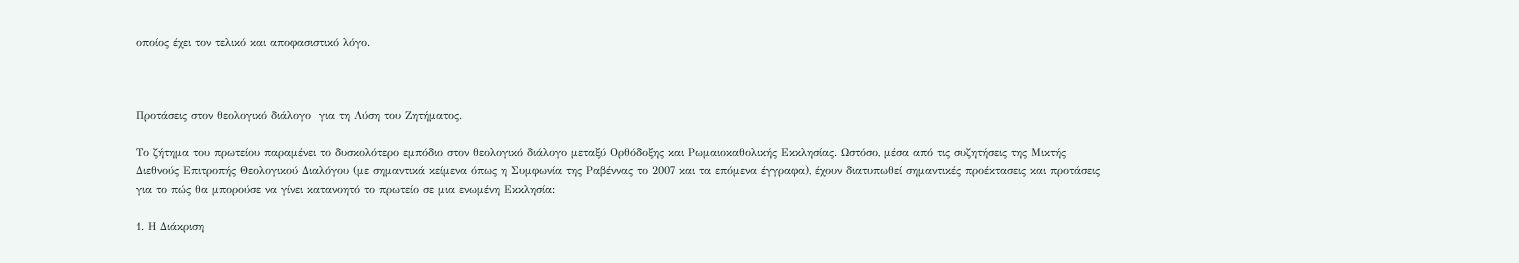οποίος έχει τον τελικό και αποφασιστικό λόγο.



Προτάσεις στον θεολογικό διάλογο  για τη Λύση του Ζητήματος.

Το ζήτημα του πρωτείου παραμένει το δυσκολότερο εμπόδιο στον θεολογικό διάλογο μεταξύ Ορθόδοξης και Ρωμαιοκαθολικής Εκκλησίας. Ωστόσο, μέσα από τις συζητήσεις της Μικτής Διεθνούς Επιτροπής Θεολογικού Διαλόγου (με σημαντικά κείμενα όπως η Συμφωνία της Ραβέννας το 2007 και τα επόμενα έγγραφα), έχουν διατυπωθεί σημαντικές προέκτασεις και προτάσεις για το πώς θα μπορούσε να γίνει κατανοητό το πρωτείο σε μια ενωμένη Εκκλησία:

1. Η Διάκριση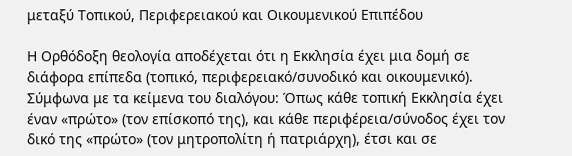μεταξύ Τοπικού, Περιφερειακού και Οικουμενικού Επιπέδου

Η Ορθόδοξη θεολογία αποδέχεται ότι η Εκκλησία έχει μια δομή σε διάφορα επίπεδα (τοπικό, περιφερειακό/συνοδικό και οικουμενικό). Σύμφωνα με τα κείμενα του διαλόγου: Όπως κάθε τοπική Εκκλησία έχει έναν «πρώτο» (τον επίσκοπό της), και κάθε περιφέρεια/σύνοδος έχει τον δικό της «πρώτο» (τον μητροπολίτη ή πατριάρχη), έτσι και σε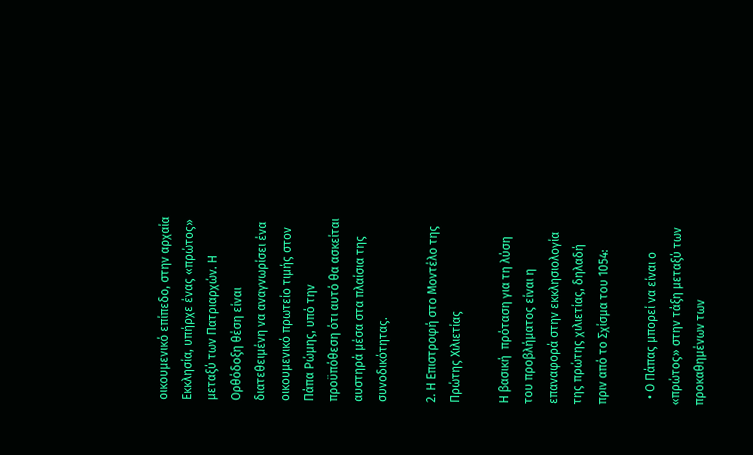οικουμενικό επίπεδο, στην αρχαία Εκκλησία, υπήρχε ένας «πρώτος» μεταξύ των Πατριαρχών. Η Ορθόδοξη θέση είναι διατεθειμένη να αναγνωρίσει ένα οικουμενικό πρωτείο τιμής στον Πάπα Ρώμης, υπό την προϋπόθεση ότι αυτό θα ασκείται αυστηρά μέσα στα πλαίσια της συνοδικότητας.

2. Η Επιστροφή στο Μοντέλο της Πρώτης Χιλιετίας

Η βασική  πρόταση για τη λύση του προβλήματος είναι η επαναφορά στην εκκλησιολογία της πρώτης χιλιετίας, δηλαδή πριν από το Σχίσμα του 1054:

  • Ο Πάπας μπορεί να είναι ο «πρώτος» στην τάξη μεταξύ των προκαθημένων των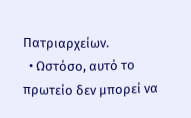Πατριαρχείων.
  • Ωστόσο, αυτό το πρωτείο δεν μπορεί να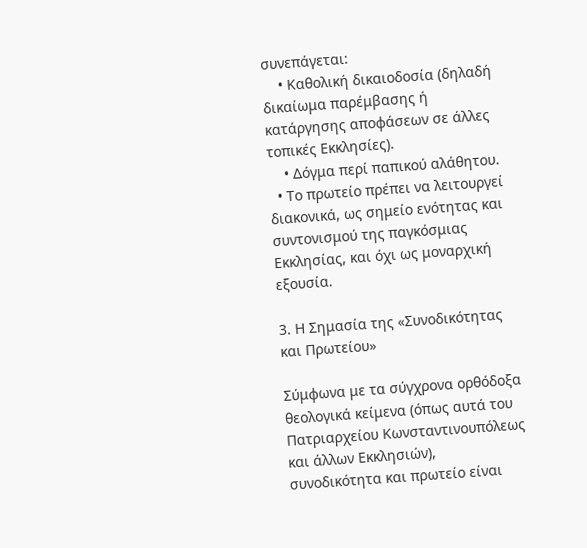συνεπάγεται:
    • Καθολική δικαιοδοσία (δηλαδή δικαίωμα παρέμβασης ή κατάργησης αποφάσεων σε άλλες τοπικές Εκκλησίες).
    • Δόγμα περί παπικού αλάθητου.
  • Το πρωτείο πρέπει να λειτουργεί διακονικά, ως σημείο ενότητας και συντονισμού της παγκόσμιας Εκκλησίας, και όχι ως μοναρχική εξουσία.

3. Η Σημασία της «Συνοδικότητας και Πρωτείου»

Σύμφωνα με τα σύγχρονα ορθόδοξα θεολογικά κείμενα (όπως αυτά του Πατριαρχείου Κωνσταντινουπόλεως και άλλων Εκκλησιών), συνοδικότητα και πρωτείο είναι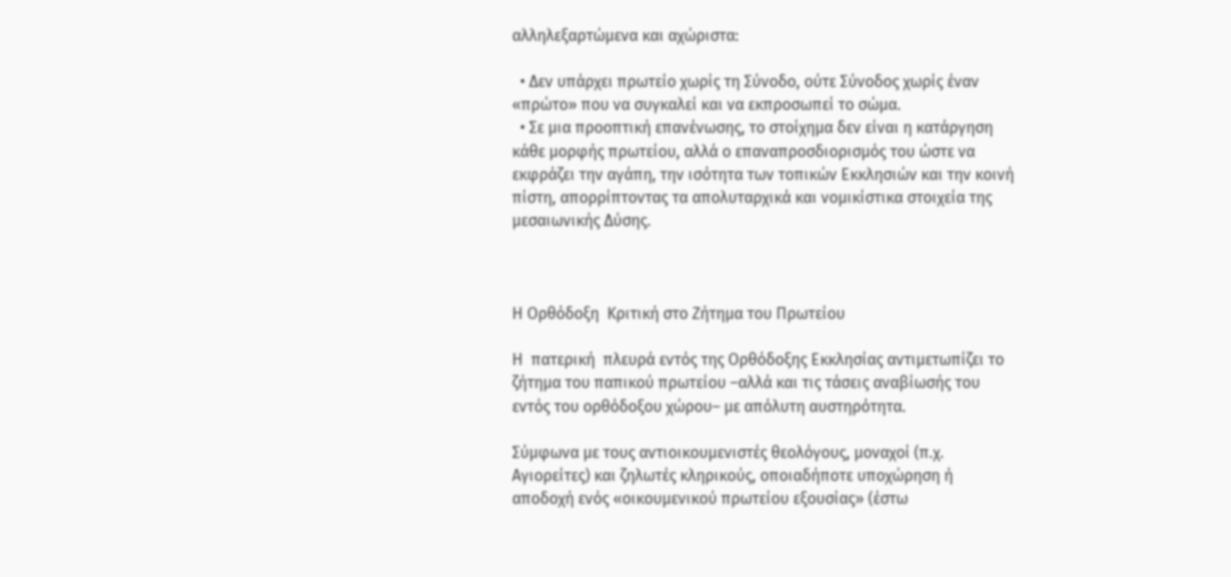αλληλεξαρτώμενα και αχώριστα:

  • Δεν υπάρχει πρωτείο χωρίς τη Σύνοδο, ούτε Σύνοδος χωρίς έναν «πρώτο» που να συγκαλεί και να εκπροσωπεί το σώμα.
  • Σε μια προοπτική επανένωσης, το στοίχημα δεν είναι η κατάργηση κάθε μορφής πρωτείου, αλλά ο επαναπροσδιορισμός του ώστε να εκφράζει την αγάπη, την ισότητα των τοπικών Εκκλησιών και την κοινή πίστη, απορρίπτοντας τα απολυταρχικά και νομικίστικα στοιχεία της μεσαιωνικής Δύσης.



Η Ορθόδοξη  Κριτική στο Ζήτημα του Πρωτείου

Η  πατερική  πλευρά εντός της Ορθόδοξης Εκκλησίας αντιμετωπίζει το ζήτημα του παπικού πρωτείου –αλλά και τις τάσεις αναβίωσής του εντός του ορθόδοξου χώρου– με απόλυτη αυστηρότητα.

Σύμφωνα με τους αντιοικουμενιστές θεολόγους, μοναχοί (π.χ. Αγιορείτες) και ζηλωτές κληρικούς, οποιαδήποτε υποχώρηση ή αποδοχή ενός «οικουμενικού πρωτείου εξουσίας» (έστω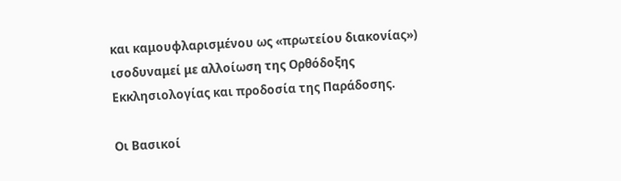και καμουφλαρισμένου ως «πρωτείου διακονίας») ισοδυναμεί με αλλοίωση της Ορθόδοξης Εκκλησιολογίας και προδοσία της Παράδοσης.

Οι Βασικοί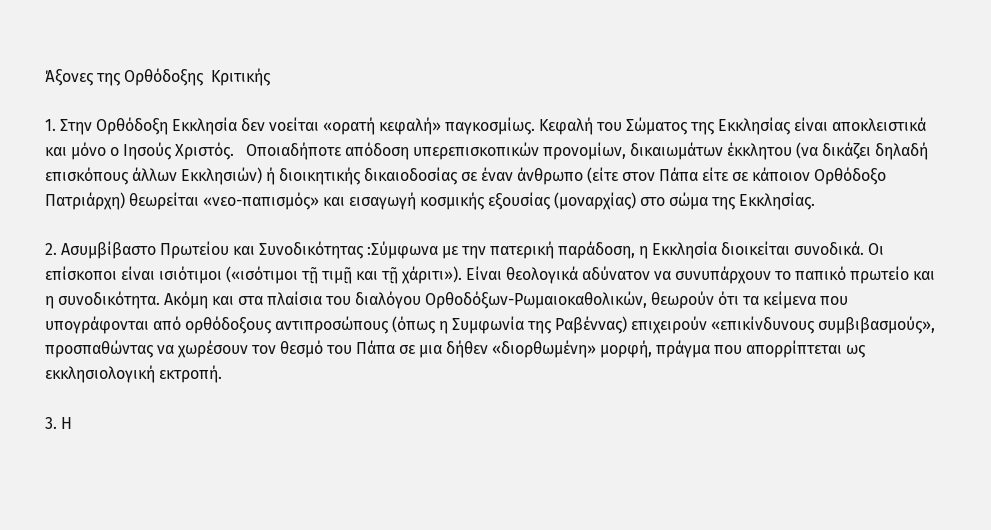Άξονες της Ορθόδοξης  Κριτικής

1. Στην Ορθόδοξη Εκκλησία δεν νοείται «ορατή κεφαλή» παγκοσμίως. Κεφαλή του Σώματος της Εκκλησίας είναι αποκλειστικά και μόνο ο Ιησούς Χριστός.   Οποιαδήποτε απόδοση υπερεπισκοπικών προνομίων, δικαιωμάτων έκκλητου (να δικάζει δηλαδή επισκόπους άλλων Εκκλησιών) ή διοικητικής δικαιοδοσίας σε έναν άνθρωπο (είτε στον Πάπα είτε σε κάποιον Ορθόδοξο Πατριάρχη) θεωρείται «νεο-παπισμός» και εισαγωγή κοσμικής εξουσίας (μοναρχίας) στο σώμα της Εκκλησίας.

2. Ασυμβίβαστο Πρωτείου και Συνοδικότητας :Σύμφωνα με την πατερική παράδοση, η Εκκλησία διοικείται συνοδικά. Οι επίσκοποι είναι ισιότιμοι («ισότιμοι τῇ τιμῇ και τῇ χάριτι»). Είναι θεολογικά αδύνατον να συνυπάρχουν το παπικό πρωτείο και η συνοδικότητα. Ακόμη και στα πλαίσια του διαλόγου Ορθοδόξων-Ρωμαιοκαθολικών, θεωρούν ότι τα κείμενα που υπογράφονται από ορθόδοξους αντιπροσώπους (όπως η Συμφωνία της Ραβέννας) επιχειρούν «επικίνδυνους συμβιβασμούς», προσπαθώντας να χωρέσουν τον θεσμό του Πάπα σε μια δήθεν «διορθωμένη» μορφή, πράγμα που απορρίπτεται ως εκκλησιολογική εκτροπή.

3. Η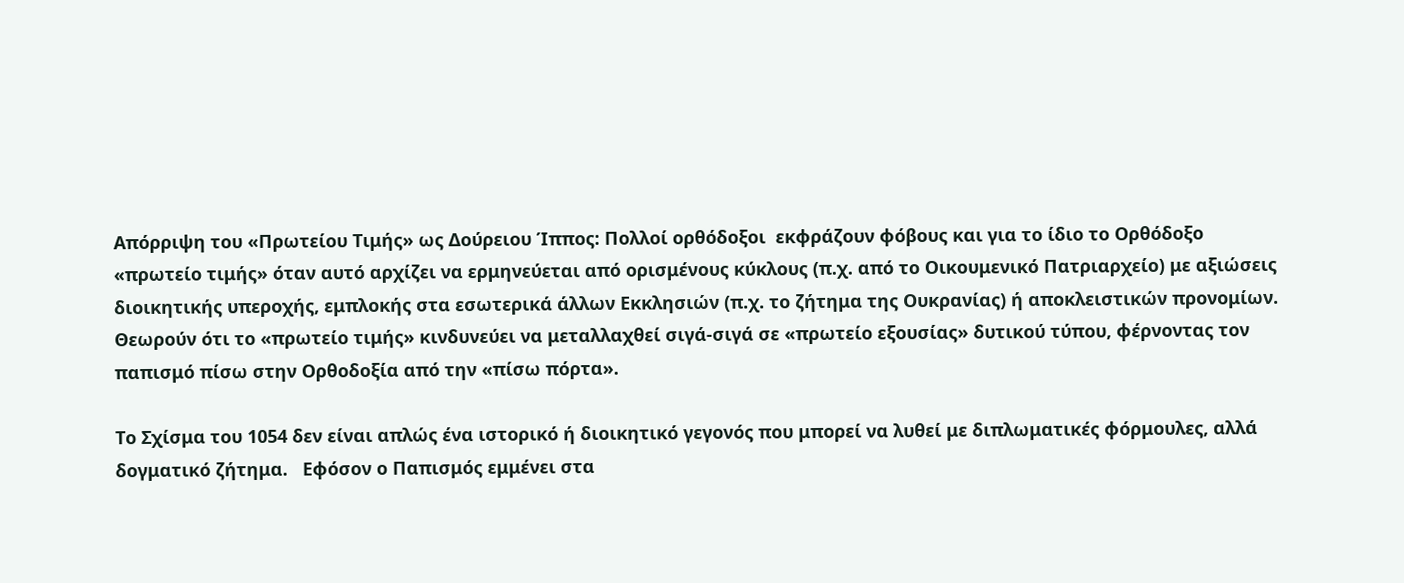Απόρριψη του «Πρωτείου Τιμής» ως Δούρειου Ίππος: Πολλοί ορθόδοξοι  εκφράζουν φόβους και για το ίδιο το Ορθόδοξο «πρωτείο τιμής» όταν αυτό αρχίζει να ερμηνεύεται από ορισμένους κύκλους (π.χ. από το Οικουμενικό Πατριαρχείο) με αξιώσεις διοικητικής υπεροχής, εμπλοκής στα εσωτερικά άλλων Εκκλησιών (π.χ. το ζήτημα της Ουκρανίας) ή αποκλειστικών προνομίων. Θεωρούν ότι το «πρωτείο τιμής» κινδυνεύει να μεταλλαχθεί σιγά-σιγά σε «πρωτείο εξουσίας» δυτικού τύπου, φέρνοντας τον παπισμό πίσω στην Ορθοδοξία από την «πίσω πόρτα».

Το Σχίσμα του 1054 δεν είναι απλώς ένα ιστορικό ή διοικητικό γεγονός που μπορεί να λυθεί με διπλωματικές φόρμουλες, αλλά δογματικό ζήτημα.   Εφόσον ο Παπισμός εμμένει στα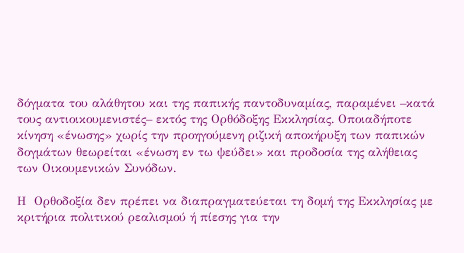δόγματα του αλάθητου και της παπικής παντοδυναμίας, παραμένει –κατά τους αντιοικουμενιστές– εκτός της Ορθόδοξης Εκκλησίας. Οποιαδήποτε κίνηση «ένωσης» χωρίς την προηγούμενη ριζική αποκήρυξη των παπικών δογμάτων θεωρείται «ένωση εν τω ψεύδει» και προδοσία της αλήθειας των Οικουμενικών Συνόδων.

Η  Ορθοδοξία δεν πρέπει να διαπραγματεύεται τη δομή της Εκκλησίας με κριτήρια πολιτικού ρεαλισμού ή πίεσης για την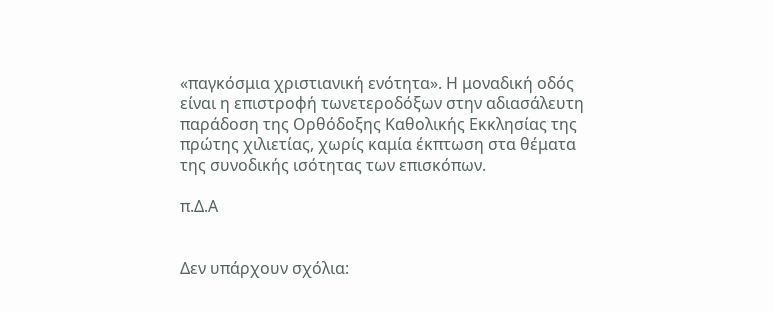«παγκόσμια χριστιανική ενότητα». Η μοναδική οδός είναι η επιστροφή τωνετεροδόξων στην αδιασάλευτη παράδοση της Ορθόδοξης Καθολικής Εκκλησίας της πρώτης χιλιετίας, χωρίς καμία έκπτωση στα θέματα της συνοδικής ισότητας των επισκόπων.

π.Δ.Α


Δεν υπάρχουν σχόλια: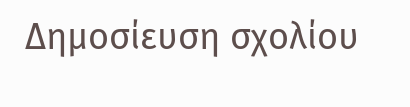Δημοσίευση σχολίου